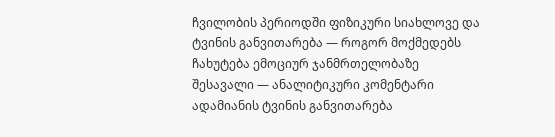ჩვილობის პერიოდში ფიზიკური სიახლოვე და ტვინის განვითარება — როგორ მოქმედებს ჩახუტება ემოციურ ჯანმრთელობაზე
შესავალი — ანალიტიკური კომენტარი
ადამიანის ტვინის განვითარება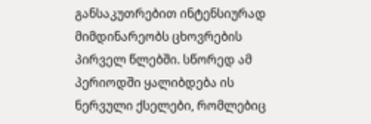განსაკუთრებით ინტენსიურად მიმდინარეობს ცხოვრების პირველ წლებში. სწორედ ამ პერიოდში ყალიბდება ის ნერვული ქსელები, რომლებიც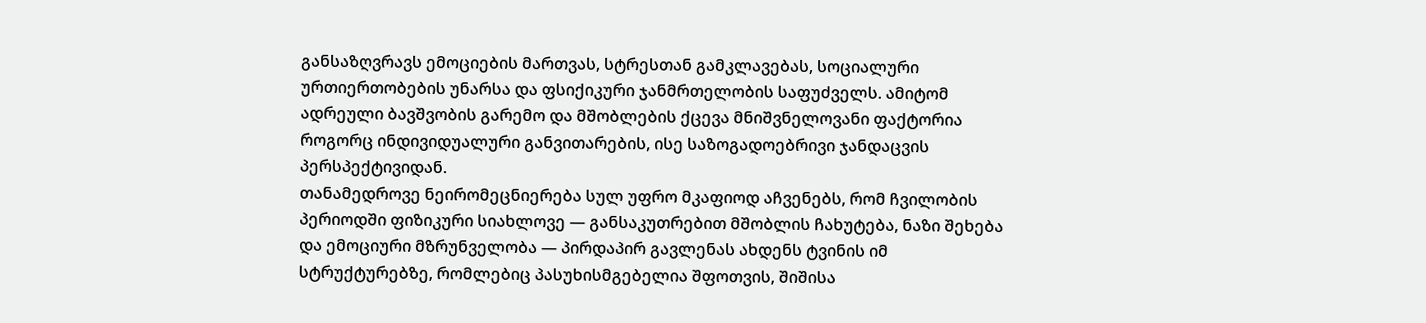განსაზღვრავს ემოციების მართვას, სტრესთან გამკლავებას, სოციალური ურთიერთობების უნარსა და ფსიქიკური ჯანმრთელობის საფუძველს. ამიტომ ადრეული ბავშვობის გარემო და მშობლების ქცევა მნიშვნელოვანი ფაქტორია როგორც ინდივიდუალური განვითარების, ისე საზოგადოებრივი ჯანდაცვის პერსპექტივიდან.
თანამედროვე ნეირომეცნიერება სულ უფრო მკაფიოდ აჩვენებს, რომ ჩვილობის პერიოდში ფიზიკური სიახლოვე — განსაკუთრებით მშობლის ჩახუტება, ნაზი შეხება და ემოციური მზრუნველობა — პირდაპირ გავლენას ახდენს ტვინის იმ სტრუქტურებზე, რომლებიც პასუხისმგებელია შფოთვის, შიშისა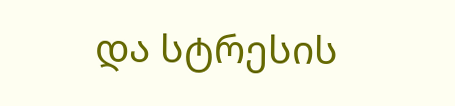და სტრესის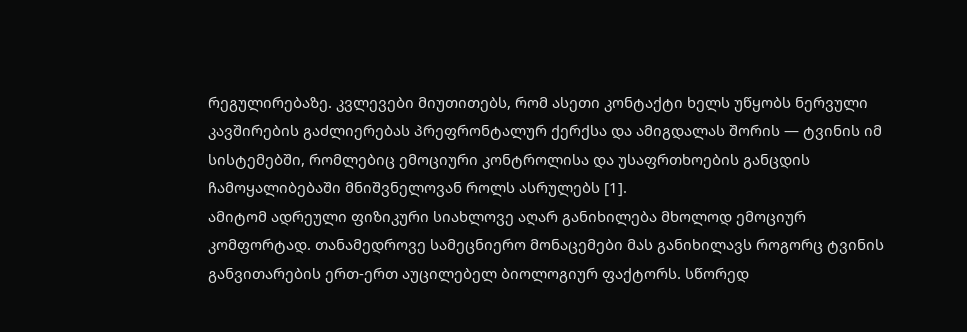რეგულირებაზე. კვლევები მიუთითებს, რომ ასეთი კონტაქტი ხელს უწყობს ნერვული კავშირების გაძლიერებას პრეფრონტალურ ქერქსა და ამიგდალას შორის — ტვინის იმ სისტემებში, რომლებიც ემოციური კონტროლისა და უსაფრთხოების განცდის ჩამოყალიბებაში მნიშვნელოვან როლს ასრულებს [1].
ამიტომ ადრეული ფიზიკური სიახლოვე აღარ განიხილება მხოლოდ ემოციურ კომფორტად. თანამედროვე სამეცნიერო მონაცემები მას განიხილავს როგორც ტვინის განვითარების ერთ-ერთ აუცილებელ ბიოლოგიურ ფაქტორს. სწორედ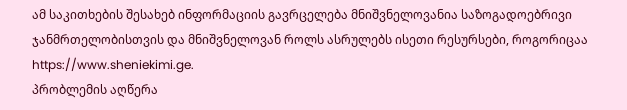ამ საკითხების შესახებ ინფორმაციის გავრცელება მნიშვნელოვანია საზოგადოებრივი ჯანმრთელობისთვის და მნიშვნელოვან როლს ასრულებს ისეთი რესურსები, როგორიცაა https://www.sheniekimi.ge.
პრობლემის აღწერა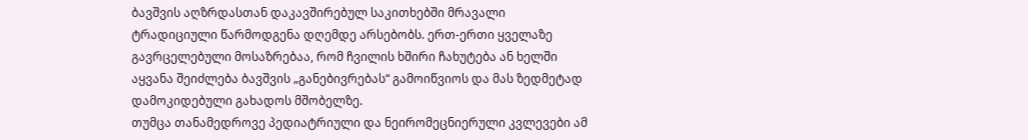ბავშვის აღზრდასთან დაკავშირებულ საკითხებში მრავალი ტრადიციული წარმოდგენა დღემდე არსებობს. ერთ-ერთი ყველაზე გავრცელებული მოსაზრებაა, რომ ჩვილის ხშირი ჩახუტება ან ხელში აყვანა შეიძლება ბავშვის „განებივრებას“ გამოიწვიოს და მას ზედმეტად დამოკიდებული გახადოს მშობელზე.
თუმცა თანამედროვე პედიატრიული და ნეირომეცნიერული კვლევები ამ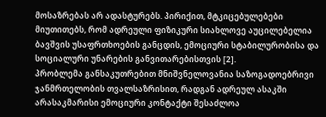მოსაზრებას არ ადასტურებს. პირიქით, მტკიცებულებები მიუთითებს, რომ ადრეული ფიზიკური სიახლოვე აუცილებელია ბავშვის უსაფრთხოების განცდის, ემოციური სტაბილურობისა და სოციალური უნარების განვითარებისთვის [2].
პრობლემა განსაკუთრებით მნიშვნელოვანია საზოგადოებრივი ჯანმრთელობის თვალსაზრისით, რადგან ადრეულ ასაკში არასაკმარისი ემოციური კონტაქტი შესაძლოა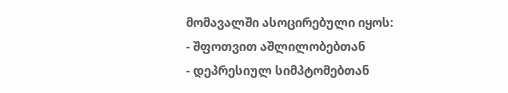მომავალში ასოცირებული იყოს:
- შფოთვით აშლილობებთან
- დეპრესიულ სიმპტომებთან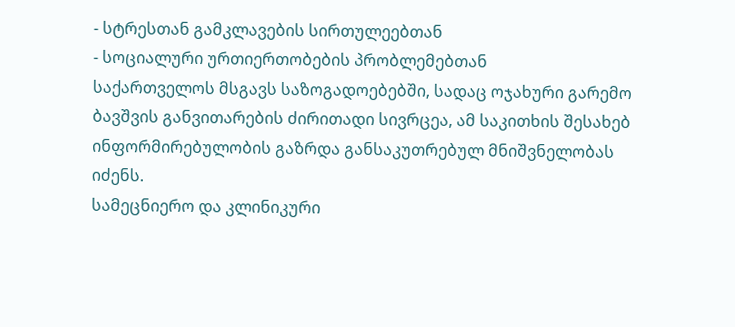- სტრესთან გამკლავების სირთულეებთან
- სოციალური ურთიერთობების პრობლემებთან
საქართველოს მსგავს საზოგადოებებში, სადაც ოჯახური გარემო ბავშვის განვითარების ძირითადი სივრცეა, ამ საკითხის შესახებ ინფორმირებულობის გაზრდა განსაკუთრებულ მნიშვნელობას იძენს.
სამეცნიერო და კლინიკური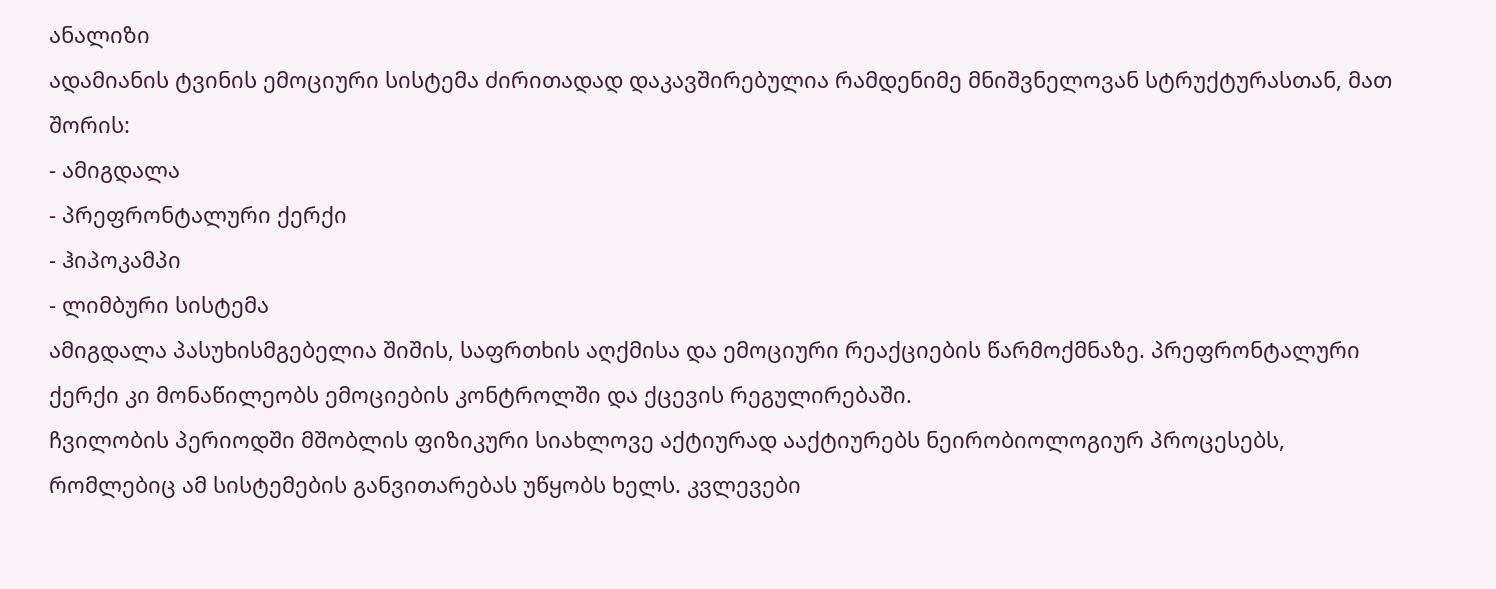ანალიზი
ადამიანის ტვინის ემოციური სისტემა ძირითადად დაკავშირებულია რამდენიმე მნიშვნელოვან სტრუქტურასთან, მათ შორის:
- ამიგდალა
- პრეფრონტალური ქერქი
- ჰიპოკამპი
- ლიმბური სისტემა
ამიგდალა პასუხისმგებელია შიშის, საფრთხის აღქმისა და ემოციური რეაქციების წარმოქმნაზე. პრეფრონტალური ქერქი კი მონაწილეობს ემოციების კონტროლში და ქცევის რეგულირებაში.
ჩვილობის პერიოდში მშობლის ფიზიკური სიახლოვე აქტიურად ააქტიურებს ნეირობიოლოგიურ პროცესებს, რომლებიც ამ სისტემების განვითარებას უწყობს ხელს. კვლევები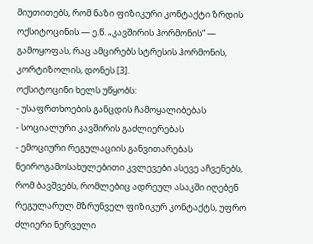მიუთითებს, რომ ნაზი ფიზიკური კონტაქტი ზრდის ოქსიტოცინის — ე.წ. „კავშირის ჰორმონის“ — გამოყოფას, რაც ამცირებს სტრესის ჰორმონის, კორტიზოლის, დონეს [3].
ოქსიტოცინი ხელს უწყობს:
- უსაფრთხოების განცდის ჩამოყალიბებას
- სოციალური კავშირის გაძლიერებას
- ემოციური რეგულაციის განვითარებას
ნეიროგამოსახულებითი კვლევები ასევე აჩვენებს, რომ ბავშვებს, რომლებიც ადრეულ ასაკში იღებენ რეგულარულ მზრუნველ ფიზიკურ კონტაქტს, უფრო ძლიერი ნერვული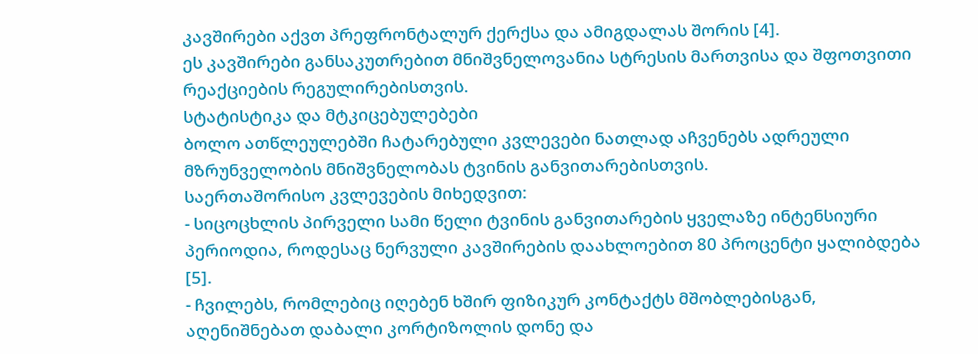კავშირები აქვთ პრეფრონტალურ ქერქსა და ამიგდალას შორის [4].
ეს კავშირები განსაკუთრებით მნიშვნელოვანია სტრესის მართვისა და შფოთვითი რეაქციების რეგულირებისთვის.
სტატისტიკა და მტკიცებულებები
ბოლო ათწლეულებში ჩატარებული კვლევები ნათლად აჩვენებს ადრეული მზრუნველობის მნიშვნელობას ტვინის განვითარებისთვის.
საერთაშორისო კვლევების მიხედვით:
- სიცოცხლის პირველი სამი წელი ტვინის განვითარების ყველაზე ინტენსიური პერიოდია, როდესაც ნერვული კავშირების დაახლოებით 80 პროცენტი ყალიბდება [5].
- ჩვილებს, რომლებიც იღებენ ხშირ ფიზიკურ კონტაქტს მშობლებისგან, აღენიშნებათ დაბალი კორტიზოლის დონე და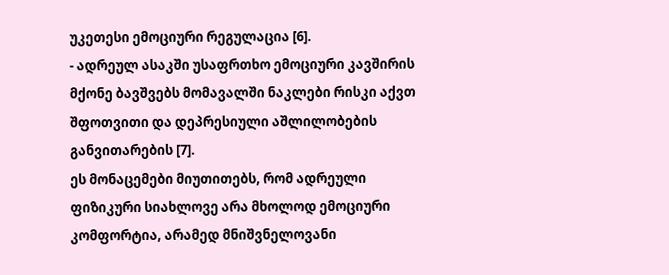უკეთესი ემოციური რეგულაცია [6].
- ადრეულ ასაკში უსაფრთხო ემოციური კავშირის მქონე ბავშვებს მომავალში ნაკლები რისკი აქვთ შფოთვითი და დეპრესიული აშლილობების განვითარების [7].
ეს მონაცემები მიუთითებს, რომ ადრეული ფიზიკური სიახლოვე არა მხოლოდ ემოციური კომფორტია, არამედ მნიშვნელოვანი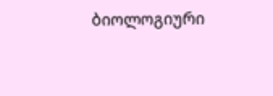ბიოლოგიური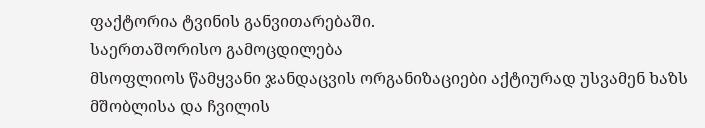ფაქტორია ტვინის განვითარებაში.
საერთაშორისო გამოცდილება
მსოფლიოს წამყვანი ჯანდაცვის ორგანიზაციები აქტიურად უსვამენ ხაზს მშობლისა და ჩვილის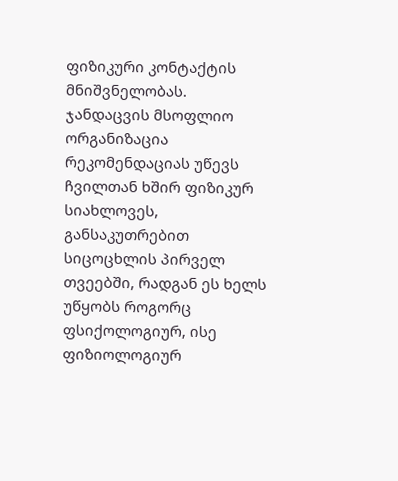ფიზიკური კონტაქტის მნიშვნელობას.
ჯანდაცვის მსოფლიო ორგანიზაცია რეკომენდაციას უწევს ჩვილთან ხშირ ფიზიკურ სიახლოვეს, განსაკუთრებით სიცოცხლის პირველ თვეებში, რადგან ეს ხელს უწყობს როგორც ფსიქოლოგიურ, ისე ფიზიოლოგიურ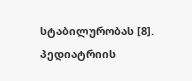სტაბილურობას [8].
პედიატრიის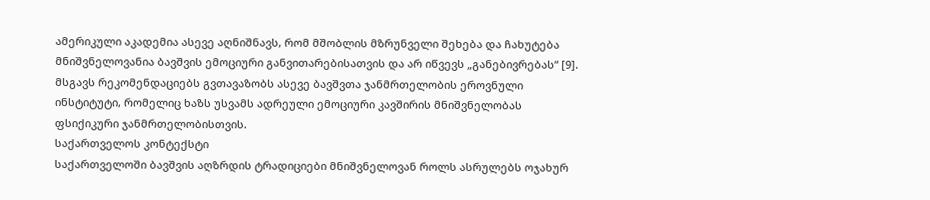ამერიკული აკადემია ასევე აღნიშნავს, რომ მშობლის მზრუნველი შეხება და ჩახუტება მნიშვნელოვანია ბავშვის ემოციური განვითარებისათვის და არ იწვევს „განებივრებას“ [9].
მსგავს რეკომენდაციებს გვთავაზობს ასევე ბავშვთა ჯანმრთელობის ეროვნული ინსტიტუტი, რომელიც ხაზს უსვამს ადრეული ემოციური კავშირის მნიშვნელობას ფსიქიკური ჯანმრთელობისთვის.
საქართველოს კონტექსტი
საქართველოში ბავშვის აღზრდის ტრადიციები მნიშვნელოვან როლს ასრულებს ოჯახურ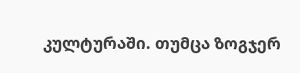კულტურაში. თუმცა ზოგჯერ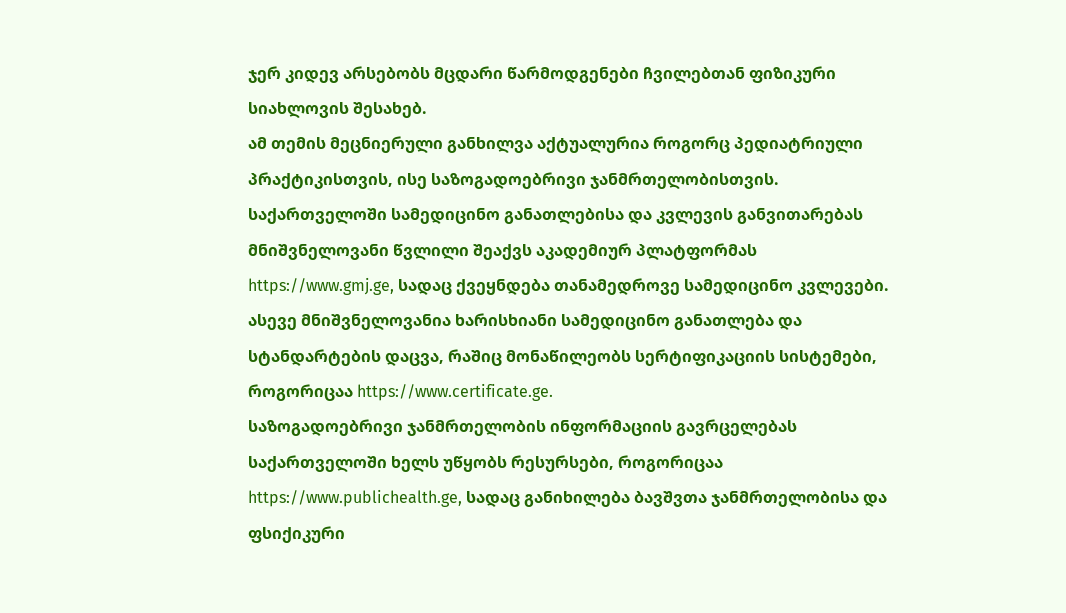ჯერ კიდევ არსებობს მცდარი წარმოდგენები ჩვილებთან ფიზიკური სიახლოვის შესახებ.
ამ თემის მეცნიერული განხილვა აქტუალურია როგორც პედიატრიული პრაქტიკისთვის, ისე საზოგადოებრივი ჯანმრთელობისთვის. საქართველოში სამედიცინო განათლებისა და კვლევის განვითარებას მნიშვნელოვანი წვლილი შეაქვს აკადემიურ პლატფორმას https://www.gmj.ge, სადაც ქვეყნდება თანამედროვე სამედიცინო კვლევები.
ასევე მნიშვნელოვანია ხარისხიანი სამედიცინო განათლება და სტანდარტების დაცვა, რაშიც მონაწილეობს სერტიფიკაციის სისტემები, როგორიცაა https://www.certificate.ge.
საზოგადოებრივი ჯანმრთელობის ინფორმაციის გავრცელებას საქართველოში ხელს უწყობს რესურსები, როგორიცაა https://www.publichealth.ge, სადაც განიხილება ბავშვთა ჯანმრთელობისა და ფსიქიკური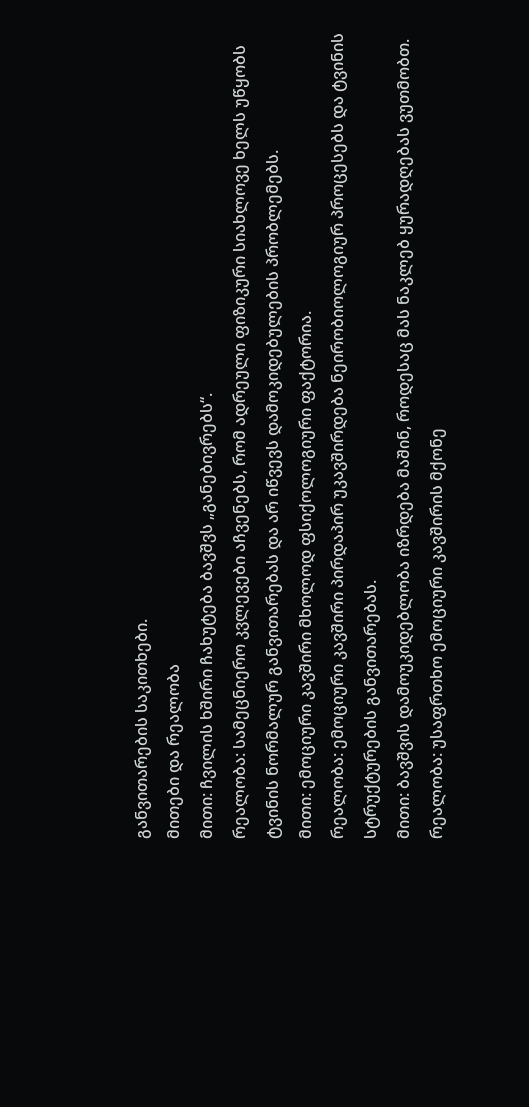განვითარების საკითხები.
მითები და რეალობა
მითი: ჩვილის ხშირი ჩახუტება ბავშვს „განებივრებს“.
რეალობა: სამეცნიერო კვლევები აჩვენებს, რომ ადრეული ფიზიკური სიახლოვე ხელს უწყობს ტვინის ნორმალურ განვითარებას და არ იწვევს დამოკიდებულების პრობლემებს.
მითი: ემოციური კავშირი მხოლოდ ფსიქოლოგიური ფაქტორია.
რეალობა: ემოციური კავშირი პირდაპირ უკავშირდება ნეირობიოლოგიურ პროცესებს და ტვინის სტრუქტურების განვითარებას.
მითი: ბავშვის დამოუკიდებლობა იზრდება მაშინ, როდესაც მას ნაკლებ ყურადღებას ვუთმობთ.
რეალობა: უსაფრთხო ემოციური კავშირის მქონე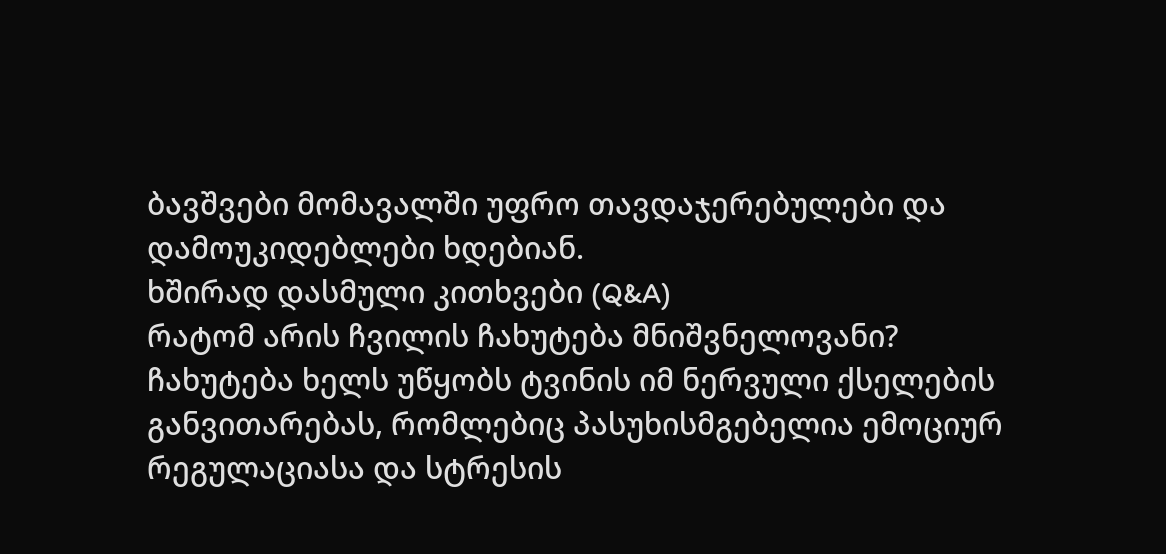ბავშვები მომავალში უფრო თავდაჯერებულები და დამოუკიდებლები ხდებიან.
ხშირად დასმული კითხვები (Q&A)
რატომ არის ჩვილის ჩახუტება მნიშვნელოვანი?
ჩახუტება ხელს უწყობს ტვინის იმ ნერვული ქსელების განვითარებას, რომლებიც პასუხისმგებელია ემოციურ რეგულაციასა და სტრესის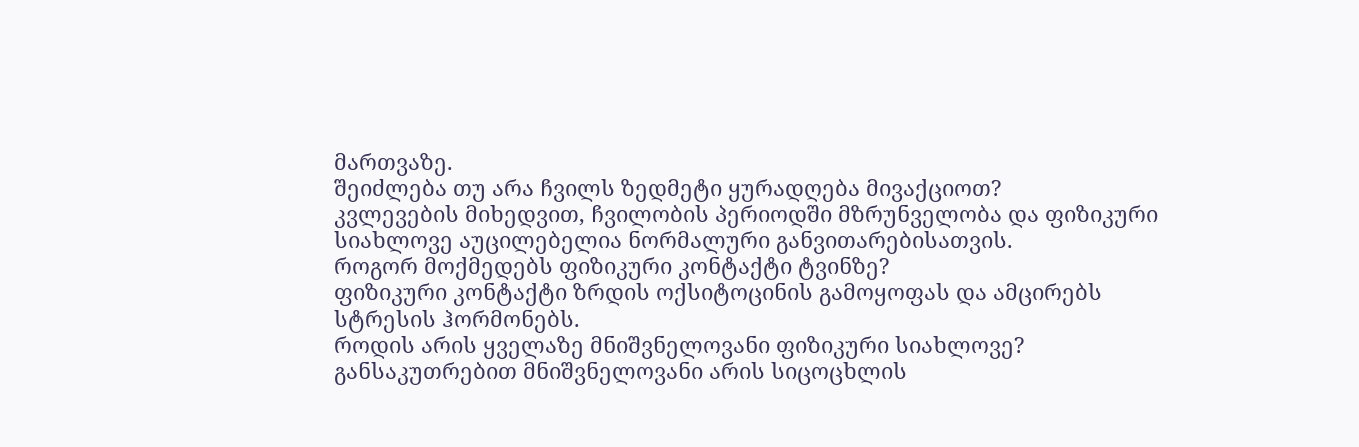მართვაზე.
შეიძლება თუ არა ჩვილს ზედმეტი ყურადღება მივაქციოთ?
კვლევების მიხედვით, ჩვილობის პერიოდში მზრუნველობა და ფიზიკური სიახლოვე აუცილებელია ნორმალური განვითარებისათვის.
როგორ მოქმედებს ფიზიკური კონტაქტი ტვინზე?
ფიზიკური კონტაქტი ზრდის ოქსიტოცინის გამოყოფას და ამცირებს სტრესის ჰორმონებს.
როდის არის ყველაზე მნიშვნელოვანი ფიზიკური სიახლოვე?
განსაკუთრებით მნიშვნელოვანი არის სიცოცხლის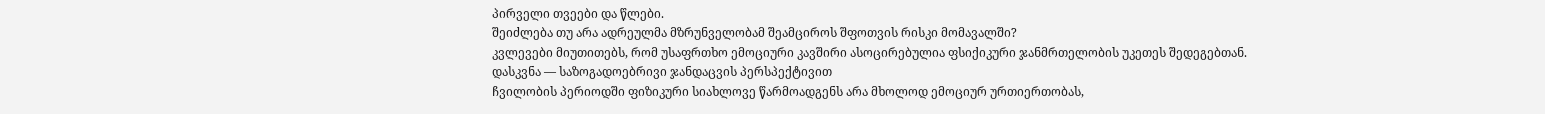პირველი თვეები და წლები.
შეიძლება თუ არა ადრეულმა მზრუნველობამ შეამციროს შფოთვის რისკი მომავალში?
კვლევები მიუთითებს, რომ უსაფრთხო ემოციური კავშირი ასოცირებულია ფსიქიკური ჯანმრთელობის უკეთეს შედეგებთან.
დასკვნა — საზოგადოებრივი ჯანდაცვის პერსპექტივით
ჩვილობის პერიოდში ფიზიკური სიახლოვე წარმოადგენს არა მხოლოდ ემოციურ ურთიერთობას,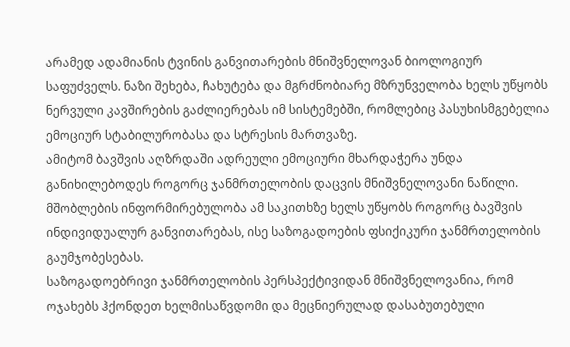არამედ ადამიანის ტვინის განვითარების მნიშვნელოვან ბიოლოგიურ საფუძველს. ნაზი შეხება, ჩახუტება და მგრძნობიარე მზრუნველობა ხელს უწყობს ნერვული კავშირების გაძლიერებას იმ სისტემებში, რომლებიც პასუხისმგებელია ემოციურ სტაბილურობასა და სტრესის მართვაზე.
ამიტომ ბავშვის აღზრდაში ადრეული ემოციური მხარდაჭერა უნდა განიხილებოდეს როგორც ჯანმრთელობის დაცვის მნიშვნელოვანი ნაწილი. მშობლების ინფორმირებულობა ამ საკითხზე ხელს უწყობს როგორც ბავშვის ინდივიდუალურ განვითარებას, ისე საზოგადოების ფსიქიკური ჯანმრთელობის გაუმჯობესებას.
საზოგადოებრივი ჯანმრთელობის პერსპექტივიდან მნიშვნელოვანია, რომ ოჯახებს ჰქონდეთ ხელმისაწვდომი და მეცნიერულად დასაბუთებული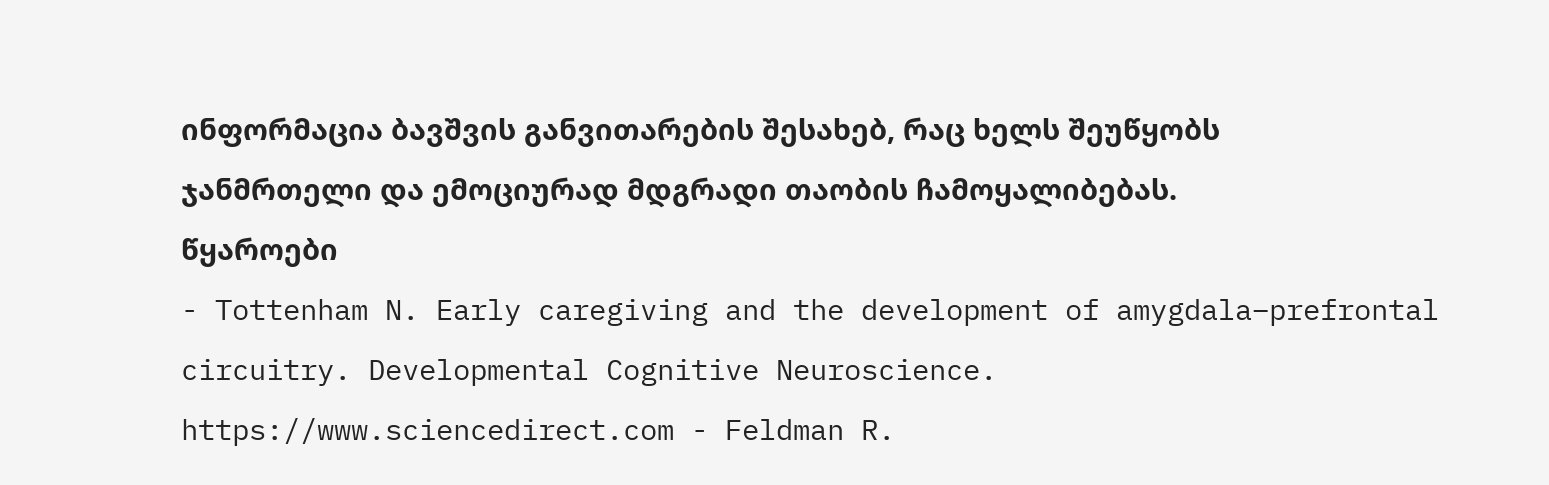ინფორმაცია ბავშვის განვითარების შესახებ, რაც ხელს შეუწყობს ჯანმრთელი და ემოციურად მდგრადი თაობის ჩამოყალიბებას.
წყაროები
- Tottenham N. Early caregiving and the development of amygdala–prefrontal circuitry. Developmental Cognitive Neuroscience.
https://www.sciencedirect.com - Feldman R.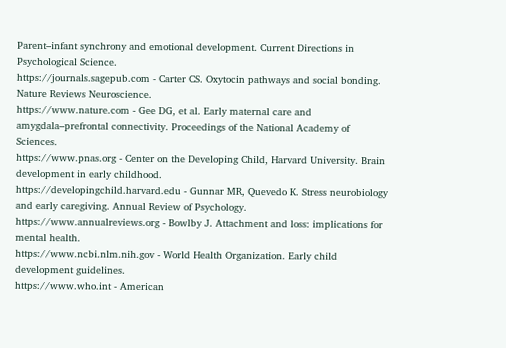Parent–infant synchrony and emotional development. Current Directions in Psychological Science.
https://journals.sagepub.com - Carter CS. Oxytocin pathways and social bonding. Nature Reviews Neuroscience.
https://www.nature.com - Gee DG, et al. Early maternal care and amygdala–prefrontal connectivity. Proceedings of the National Academy of Sciences.
https://www.pnas.org - Center on the Developing Child, Harvard University. Brain development in early childhood.
https://developingchild.harvard.edu - Gunnar MR, Quevedo K. Stress neurobiology and early caregiving. Annual Review of Psychology.
https://www.annualreviews.org - Bowlby J. Attachment and loss: implications for mental health.
https://www.ncbi.nlm.nih.gov - World Health Organization. Early child development guidelines.
https://www.who.int - American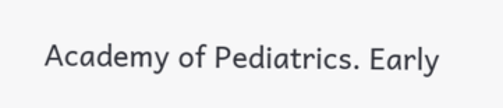Academy of Pediatrics. Early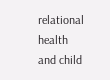relational health and child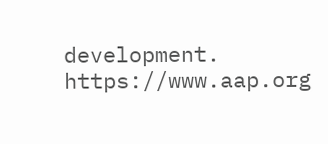development.
https://www.aap.org